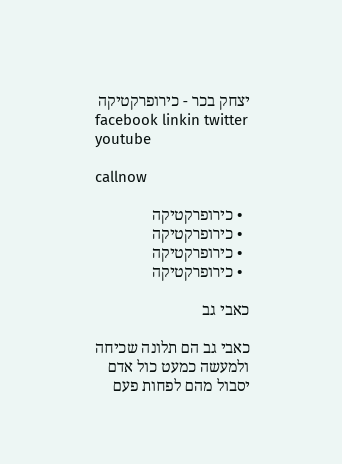יצחק בכר - כירופרקטיקה
facebook linkin twitter youtube

callnow

  • כירופרקטיקה
  • כירופרקטיקה
  • כירופרקטיקה
  • כירופרקטיקה

כאבי גב

כאבי גב הם תלונה שכיחה ולמעשה כמעט כול אדם יסבול מהם לפחות פעם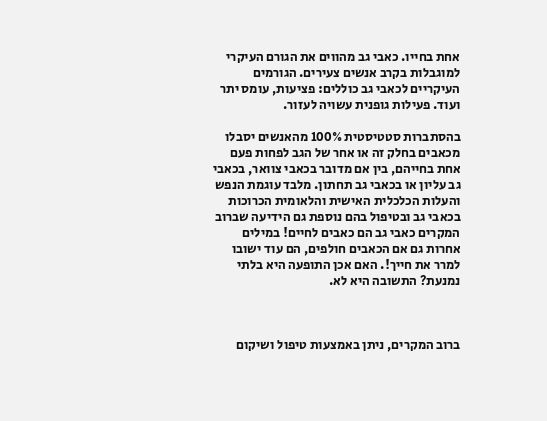אחת בחייו. כאבי גב מהווים את הגורם העיקרי למוגבלות בקרב אנשים צעירים. הגורמים העיקריים לכאבי גב כוללים: פציעות, עומס יתר ועוד. פעילות גופנית עשויה לעזור.

בהסתברות סטטיסטית 100% מהאנשים יסבלו מכאבים בחלק זה או אחר של הגב לפחות פעם אחת בחייהם, בין אם מדובר בכאבי צוואר, בכאבי גב עליון או בכאבי גב תחתון. מלבד עוגמת הנפש והעלות הכלכלית האישית והלאומית הכרוכות בכאבי גב ובטיפול בהם נוספת גם הידיעה שברוב המקרים כאבי גב הם כאבים לחיים! במילים אחרות גם אם הכאבים חולפים, הם עוד ישובו למרר את חייך!. האם אכן התופעה היא בלתי נמנעת? התשובה היא לא.



ברוב המקרים, ניתן באמצעות טיפול ושיקום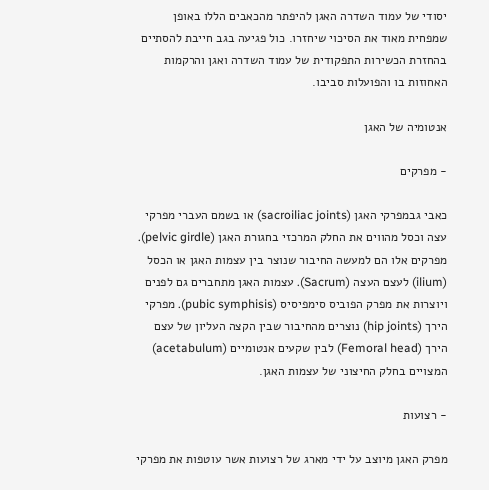יסודי של עמוד השדרה האגן להיפתר מהכאבים הללו באופן שמפחית מאוד את הסיכוי שיחזרו. כול פגיעה בגב חייבת להסתיים בהחזרת הכשירות התפקודית של עמוד השדרה ואגן והרקמות האחוזות בו והפועלות סביבו.

אנטומיה של האגן

- מפרקים

כאבי גבמפרקי האגן (sacroiliac joints) או בשמם העברי מפרקי עצה וכסל מהווים את החלק המרכזי בחגורת האגן (pelvic girdle). מפרקים אלו הם למעשה החיבור שנוצר בין עצמות האגן או הכסל (ilium) לעצם העצה (Sacrum). עצמות האגן מתחברים גם לפנים ויוצרות את מפרק הפוביס סימפיסיס (pubic symphisis). מפרקי הירך (hip joints) נוצרים מהחיבור שבין הקצה העליון של עצם הירך (Femoral head) לבין שקעים אנטומיים (acetabulum) המצויים בחלק החיצוני של עצמות האגן.

- רצועות

מפרק האגן מיוצב על ידי מארג של רצועות אשר עוטפות את מפרקי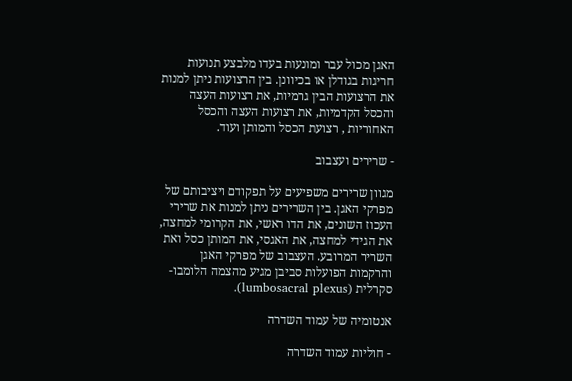האגן מכול עבר ומונעות בעדו מלבצע תנועות חריגות בגודלן או בכיוונן. בין הרצועות ניתן למנות את הרצועות הבין גרמיות, את רצועות העצה והכסל הקדמיות, את רצועות העצה והכסל האחוריות , רצועת הכסל והמותן ועוד.

- שרירים ועצבוב

מגוון שרירים משפיעים על תפקודם ויציבותם של מפרקי האגן. בין השרירים ניתן למנות את שרירי העכוז השונים, את הדו ראשי, את הקרומי למחצה, את הגידי למחצה, את האגסי, את המותן כסל ואת השריר המרובע. העצבוב של מפרקי האגן והרקמות הפועלות סביבן מגיע מהצמה הלומבו-סקרלית (lumbosacral plexus).

אנטומיה של עמוד השדרה

- חוליות עמוד השדרה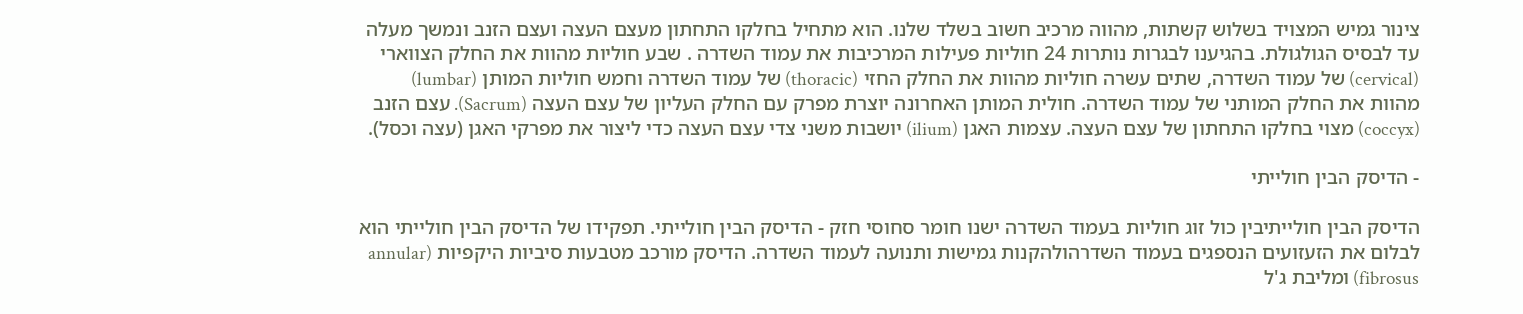צינור גמיש המצויד בשלוש קשתות, מהווה מרכיב חשוב בשלד שלנו. הוא מתחיל בחלקו התחתון מעצם העצה ועצם הזנב ונמשך מעלה עד לבסיס הגולגולת. בהגיענו לבגרות נותרות 24 חוליות פעילות המרכיבות את עמוד השדרה . שבע חוליות מהוות את החלק הצווארי (cervical) של עמוד השדרה, שתים עשרה חוליות מהוות את החלק החזי (thoracic) של עמוד השדרה וחמש חוליות המותן (lumbar) מהוות את החלק המותני של עמוד השדרה. חולית המותן האחרונה יוצרת מפרק עם החלק העליון של עצם העצה (Sacrum). עצם הזנב (coccyx) מצוי בחלקו התחתון של עצם העצה. עצמות האגן (ilium) יושבות משני צדי עצם העצה כדי ליצור את מפרקי האגן (עצה וכסל).

- הדיסק הבין חולייתי

הדיסק הבין חולייתיבין כול זוג חוליות בעמוד השדרה ישנו חומר סחוסי חזק - הדיסק הבין חולייתי. תפקידו של הדיסק הבין חולייתי הוא לבלום את הזעזועים הנספגים בעמוד השדרהולהקנות גמישות ותנועה לעמוד השדרה. הדיסק מורכב מטבעות סיביות היקפיות (annular fibrosus) ומליבת ג'ל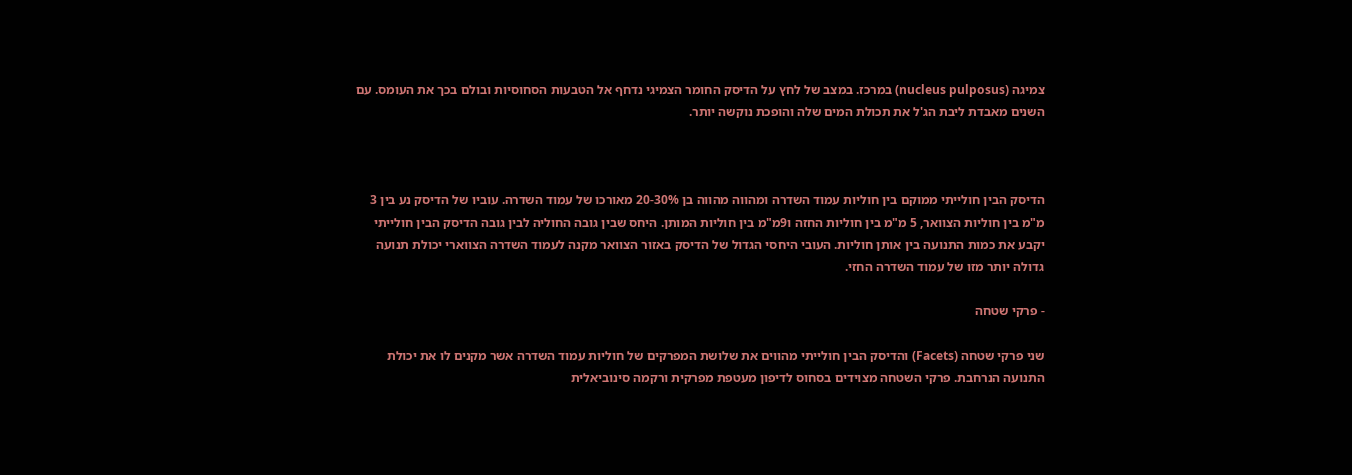צמיגה (nucleus pulposus) במרכז. במצב של לחץ על הדיסק החומר הצמיגי נדחף אל הטבעות הסחוסיות ובולם בכך את העומס. עם השנים מאבדת ליבת הג'ל את תכולת המים שלה והופכת נוקשה יותר.



הדיסק הבין חולייתי ממוקם בין חוליות עמוד השדרה ומהווה מהווה בן 20-30% מאורכו של עמוד השדרה. עוביו של הדיסק נע בין 3 מ"מ בין חוליות הצוואר, 5 מ"מ בין חוליות החזה ו9מ"מ בין חוליות המותן. היחס שבין גובה החוליה לבין גובה הדיסק הבין חולייתי יקבע את כמות התנועה בין אותן חוליות. העובי היחסי הגדול של הדיסק באזור הצוואר מקנה לעמוד השדרה הצווארי יכולת תנועה גדולה יותר מזו של עמוד השדרה החזי.

- פרקי שטחה

שני פרקי שטחה (Facets) והדיסק הבין חולייתי מהווים את שלושת המפרקים של חוליות עמוד השדרה אשר מקנים לו את יכולת התנועה הנרחבת. פרקי השטחה מצוידים בסחוס לדיפון מעטפת מפרקית ורקמה סינוביאלית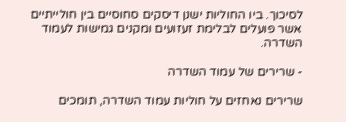לסיכוך. ביו החוליות ישנן דיסקים סחוסיים בין חולייתיים אשר פועלים לבלימת זעזועים ומקנים גמישות לעמוד השדרה.

- שרירים של עמוד השדרה

שרירים נאחזים על חוליות עמוד השדרה, תומכים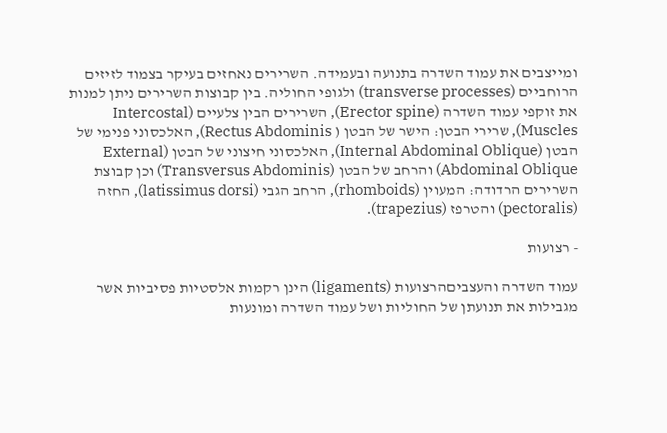ומייצבים את עמוד השדרה בתנועה ובעמידה. השרירים נאחזים בעיקר בצמוד לזיזים הרוחביים (transverse processes) ולגופי החוליה. בין קבוצות השרירים ניתן למנות את זוקפי עמוד השדרה (Erector spine), השרירים הבין צלעיים (Intercostal Muscles), שרירי הבטן: הישר של הבטן ( Rectus Abdominis), האלכסוני פנימי של הבטן (Internal Abdominal Oblique), האלכסוני חיצוני של הבטן (External Abdominal Oblique) והרחב של הבטן (Transversus Abdominis) וכן קבוצת השרירים הרדודה: המעוין (rhomboids), הרחב הגבי (latissimus dorsi), החזה (pectoralis) והטרפז (trapezius).

- רצועות

עמוד השדרה והעצביםהרצועות (ligaments) הינן רקמות אלסטיות פסיביות אשר מגבילות את תנועתן של החוליות ושל עמוד השדרה ומונעות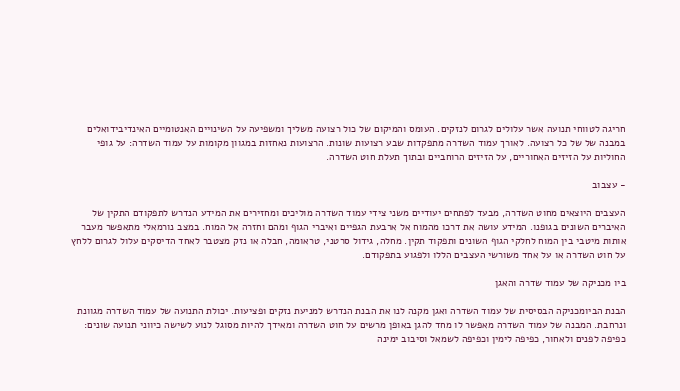חריגה לטווחי תנועה אשר עלולים לגרום לנזקים. העומס והמיקום של כול רצועה משליך ומשפיעה על השינויים האנטומיים האינדיבידואלים במבנה של של כל רצועה. לאורך עמוד השדרה מתפקדות שבע רצועות שונות. הרצועות נאחזות במגוון מקומות על עמוד השדרה: על גופי החוליות על הזיזים האחוריים, על הזיזים הרוחביים ובתוך תעלת חוט השדרה.

- עצבוב

העצבים היוצאים מחוט השדרה, מבעד לפתחים יעודיים משני צידי עמוד השדרה מוליכים ומחזירים את המידע הנדרש לתפקודם התקין של האיברים השונים בגופנו. המידע עושה את דרכו מהמוח אל ארבעת הגפיים ואיברי הגוף ומהם וחזרה אל המוח. במצב נורמאלי מתאפשר מעבר אותות מיטבי בין המוח לחלקי הגוף השונים ותפקוד תקין. מחלה, גידול סרטני, טראומה, חבלה או נזק מצטבר לאחד הדיסקים עלול לגרום ללחץ על חוט השדרה או על אחד משורשי העצבים הללו ולפגוע בתפקודם.

ביו מכניקה של עמוד שדרה והאגן

הבנת הביומכניקה הבסיסית של עמוד השדרה ואגן מקנה לנו את הבנת הנדרש למניעת נזקים ופציעות. יכולת התנועה של עמוד השדרה מגוונת ונרחבת. המבנה של עמוד השדרה מאפשר לו מחד להגן באופן מרשים על חוט השדרה ומאידך להיות מסוגל לנוע לשישה כיווני תנועה שונים: כפיפה לפנים ולאחור, כפיפה לימין וכפיפה לשמאל וסיבוב ימינה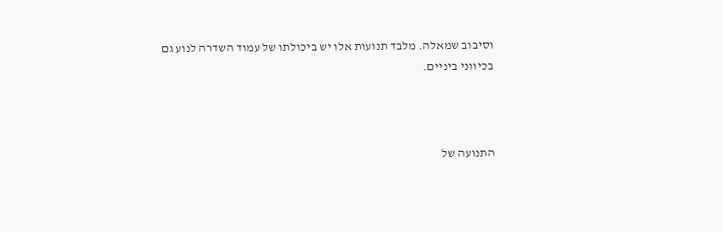וסיבוב שמאלה. מלבד תנועות אלו יש ביכולתו של עמוד השדרה לנוע גם בכיווני ביניים.



התנועה של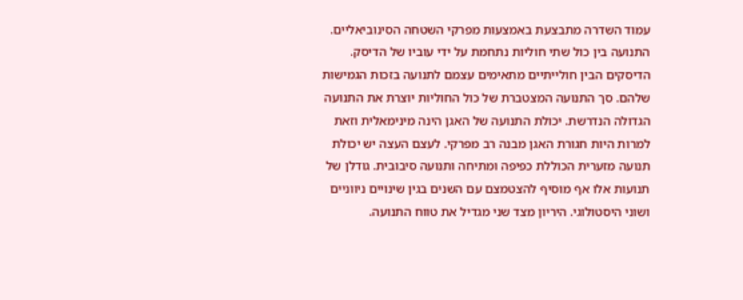עמוד השדרה מתבצעת באמצעות מפרקי השטחה הסינוביאליים. התנועה בין כול שתי חוליות נתחמת על ידי עוביו של הדיסק. הדיסקים הבין חולייתיים מתאימים עצמם לתנועה בזכות הגמישות שלהם. סך התנועה המצטברת של כול החוליות יוצרת את התנועה הגדולה הנדרשת. יכולת התנועה של האגן הינה מינימאלית וזאת למרות היות חגורת האגן מבנה רב מפרקי. לעצם העצה יש יכולת תנועה מזערית הכוללת כפיפה ומתיחה ותנועה סיבובית. גודלן של תנועות אלו אף מוסיף להצטמצם עם השנים בגין שינויים ניווניים ושוני היסטולוגי. היריון מצד שני מגדיל את טווח התנועה.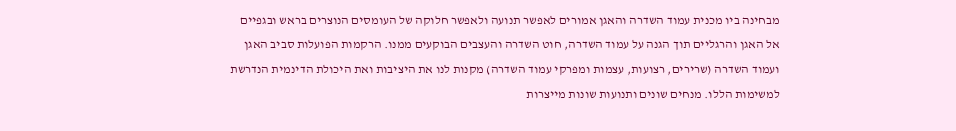מבחינה ביו מכנית עמוד השדרה והאגן אמורים לאפשר תנועה ולאפשר חלוקה של העומסים הנוצרים בראש ובגפיים אל האגן והרגליים תוך הגנה על עמוד השדרה, חוט השדרה והעצבים הבוקעים ממנו. הרקמות הפועלות סביב האגן ועמוד השדרה (שרירים, רצועות, עצמות ומפרקי עמוד השדרה) מקנות לנו את היציבות ואת היכולת הדינמית הנדרשת למשימות הללו. מנחים שונים ותנועות שונות מייצרות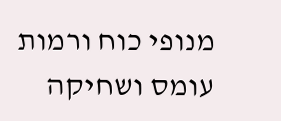מנופי כוח ורמות עומס ושחיקה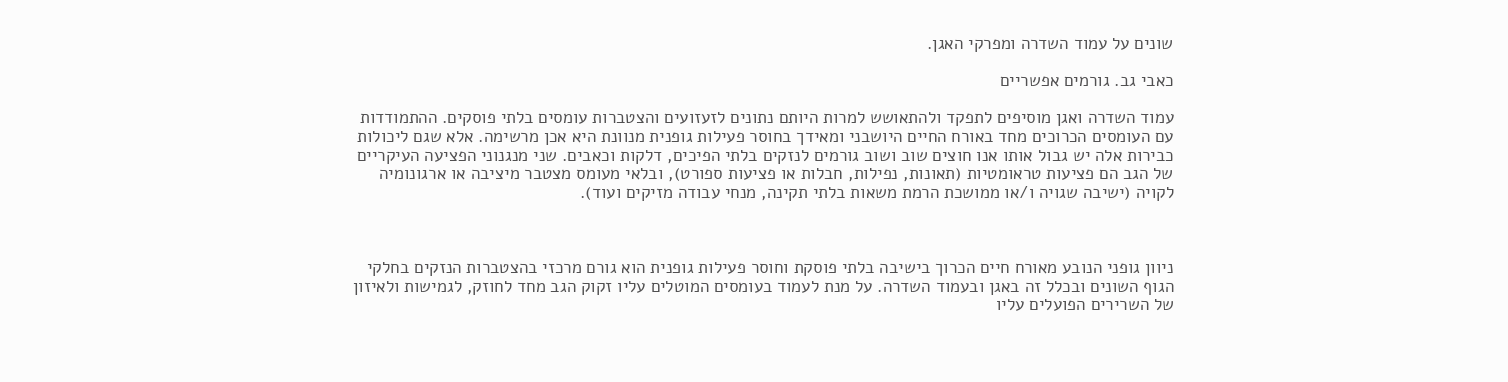שונים על עמוד השדרה ומפרקי האגן.

כאבי גב. גורמים אפשריים

עמוד השדרה ואגן מוסיפים לתפקד ולהתאושש למרות היותם נתונים לזעזועים והצטברות עומסים בלתי פוסקים. ההתמודדות עם העומסים הכרוכים מחד באורח החיים היושבני ומאידך בחוסר פעילות גופנית מנוונת היא אכן מרשימה. אלא שגם ליכולות כבירות אלה יש גבול אותו אנו חוצים שוב ושוב גורמים לנזקים בלתי הפיכים, דלקות וכאבים. שני מנגנוני הפציעה העיקריים של הגב הם פציעות טראומטיות (תאונות, נפילות, חבלות או פציעות ספורט), ובלאי מעומס מצטבר מיציבה או ארגונומיה לקויה (ישיבה שגויה ו/או ממושכת הרמת משאות בלתי תקינה, מנחי עבודה מזיקים ועוד).



ניוון גופני הנובע מאורח חיים הכרוך בישיבה בלתי פוסקת וחוסר פעילות גופנית הוא גורם מרכזי בהצטברות הנזקים בחלקי הגוף השונים ובכלל זה באגן ובעמוד השדרה. על מנת לעמוד בעומסים המוטלים עליו זקוק הגב מחד לחוזק, לגמישות ולאיזון של השרירים הפועלים עליו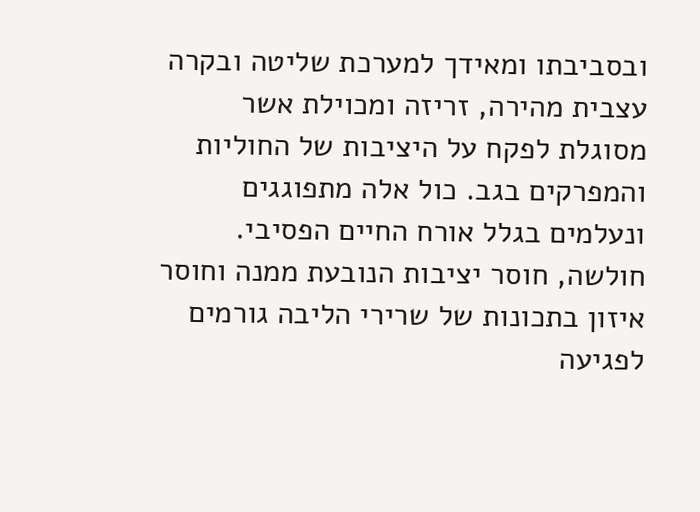ובסביבתו ומאידך למערכת שליטה ובקרה עצבית מהירה, זריזה ומכוילת אשר מסוגלת לפקח על היציבות של החוליות והמפרקים בגב. כול אלה מתפוגגים ונעלמים בגלל אורח החיים הפסיבי. חולשה, חוסר יציבות הנובעת ממנה וחוסר איזון בתכונות של שרירי הליבה גורמים לפגיעה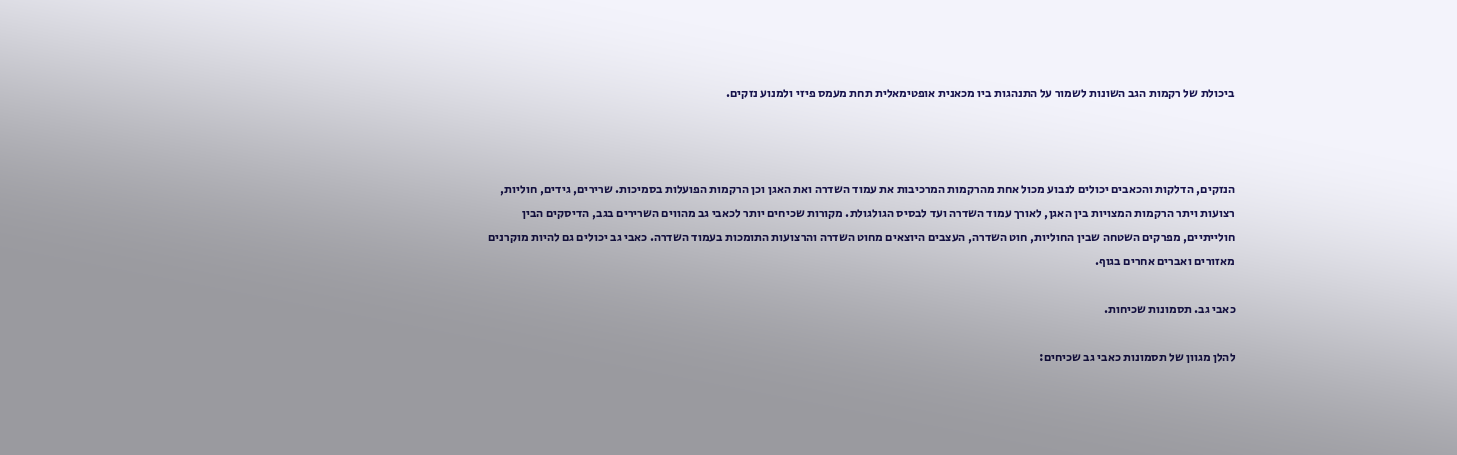ביכולת של רקמות הגב השונות לשמור על התנהגות ביו מכאנית אופטימאלית תחת מעמס פיזי ולמנוע נזקים.



הנזקים, הדלקות והכאבים יכולים לנבוע מכול אחת מהרקמות המרכיבות את עמוד השדרה ואת האגן וכן הרקמות הפועלות בסמיכות. שרירים, גידים, חוליות, רצועות ויתר הרקמות המצויות בין האגן, לאורך עמוד השדרה ועד לבסיס הגולגולת. מקורות שכיחים יותר לכאבי גב מהווים השרירים בגב, הדיסקים הבין חולייתיים, מפרקים השטחה שבין החוליות, חוט השדרה, העצבים היוצאים מחוט השדרה והרצועות התומכות בעמוד השדרה. כאבי גב יכולים גם להיות מוקרנים מאזורים ואברים אחרים בגוף.

כאבי גב. תסמונות שכיחות.

להלן מגוון של תסמונות כאבי גב שכיחים: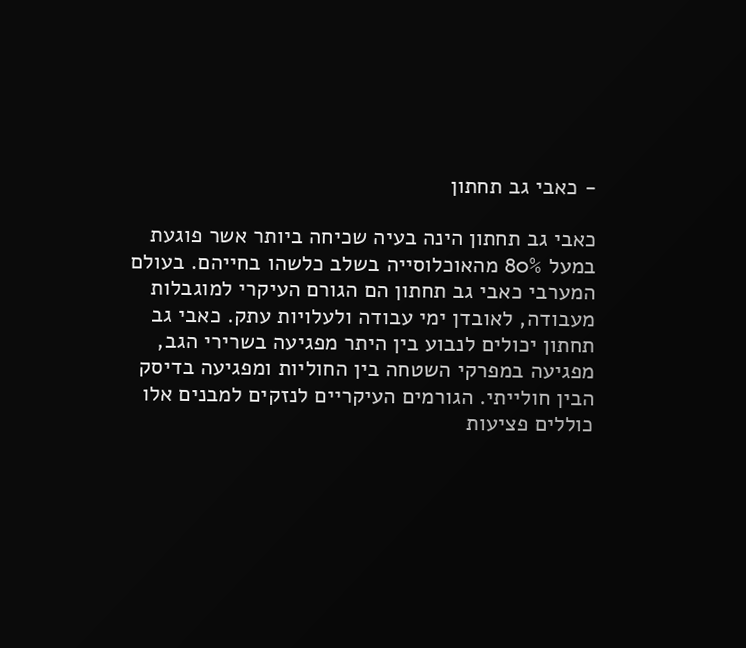- כאבי גב תחתון

כאבי גב תחתון הינה בעיה שכיחה ביותר אשר פוגעת במעל 80% מהאוכלוסייה בשלב כלשהו בחייהם. בעולם המערבי כאבי גב תחתון הם הגורם העיקרי למוגבלות מעבודה, לאובדן ימי עבודה ולעלויות עתק. כאבי גב תחתון יכולים לנבוע בין היתר מפגיעה בשרירי הגב, מפגיעה במפרקי השטחה בין החוליות ומפגיעה בדיסק הבין חולייתי. הגורמים העיקריים לנזקים למבנים אלו כוללים פציעות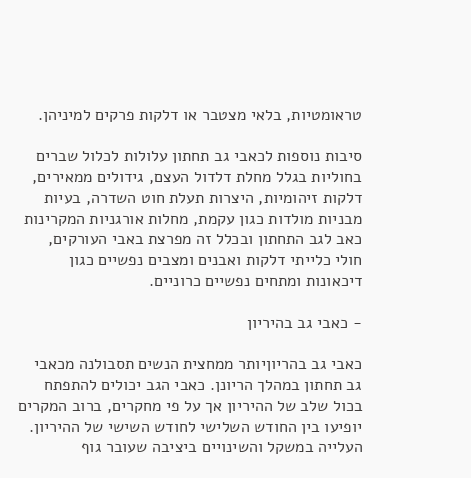טראומטיות, בלאי מצטבר או דלקות פרקים למיניהן.

סיבות נוספות לכאבי גב תחתון עלולות לכלול שברים בחוליות בגלל מחלת דלדול העצם, גידולים ממאירים, דלקות זיהומיות, היצרות תעלת חוט השדרה, בעיות מבניות מולדות כגון עקמת, מחלות אורגניות המקרינות כאב לגב התחתון ובכלל זה מפרצת באבי העורקים, חולי כלייתי דלקות ואבנים ומצבים נפשיים כגון דיכאונות ומתחים נפשיים כרוניים.

- כאבי גב בהיריון

כאבי גב בהריוןיותר ממחצית הנשים תסבולנה מכאבי גב תחתון במהלך הריונן. כאבי הגב יכולים להתפתח בכול שלב של ההיריון אך על פי מחקרים, ברוב המקרים יופיעו בין החודש השלישי לחודש השישי של ההיריון. העלייה במשקל והשינויים ביציבה שעובר גוף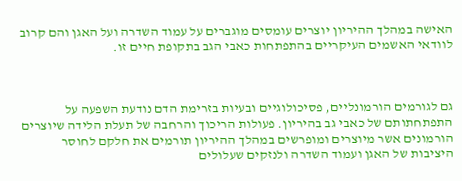האישה במהלך ההיריון יוצרים עומסים מוגברים על עמוד השדרה ועל האגן והם קרוב לוודאי האשמים העיקריים בהתפתחות כאבי הגב בתקופת חיים זו.



גם לגורמים הורמונליים, פסיכולוגיים ובעיות בזרימת הדם נודעת השפעה על התפתחתותם של כאבי גב בהיריון. פעולות הריכוך והרחבה של תעלת הלידה שיוצרים הורמונים אשר מיוצרים ומופרשים במהלך ההיריון תורמים את חלקם לחוסר היציבות של האגן ועמוד השדרה ולנזקים שעלולים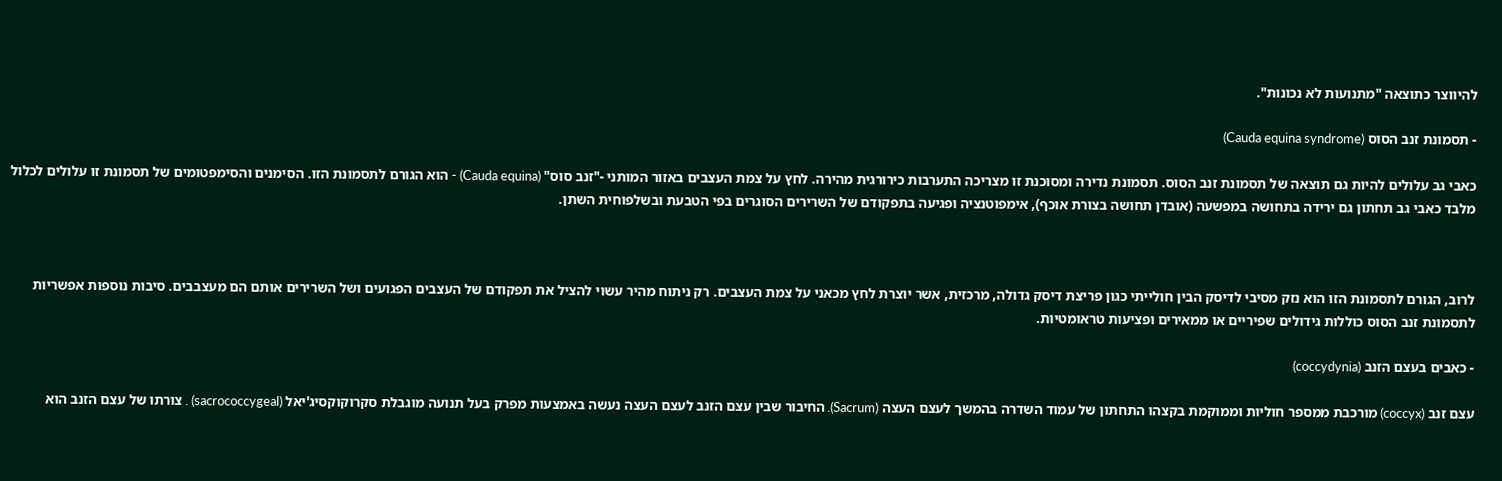להיווצר כתוצאה "מתנועות לא נכונות".

- תסמונת זנב הסוס (Cauda equina syndrome)

כאבי גב עלולים להיות גם תוצאה של תסמונת זנב הסוס. תסמונת נדירה ומסוכנת זו מצריכה התערבות כירורגית מהירה. לחץ על צמת העצבים באזור המותני -"זנב סוס" (Cauda equina) - הוא הגורם לתסמונת הזו. הסימנים והסימפטומים של תסמונת זו עלולים לכלול מלבד כאבי גב תחתון גם ירידה בתחושה במפשעה (אובדן תחושה בצורת אוכף), אימפוטנציה ופגיעה בתפקודם של השרירים הסוגרים בפי הטבעת ובשלפוחית השתן.



לרוב, הגורם לתסמונת הזו הוא נזק מסיבי לדיסק הבין חולייתי כגון פריצת דיסק גדולה, מרכזית, אשר יוצרת לחץ מכאני על צמת העצבים. רק ניתוח מהיר עשוי להציל את תפקודם של העצבים הפגועים ושל השרירים אותם הם מעצבבים. סיבות נוספות אפשריות לתסמונת זנב הסוס כוללות גידולים שפיריים או ממאירים ופציעות טראומטיות.

- כאבים בעצם הזנב (coccydynia)

עצם זנב (coccyx) מורכבת ממספר חוליות וממוקמת בקצהו התחתון של עמוד השדרה בהמשך לעצם העצה (Sacrum). החיבור שבין עצם הזנב לעצם העצה נעשה באמצעות מפרק בעל תנועה מוגבלת סקרוקוקסיג'יאל (sacrococcygeal) . צורתו של עצם הזנב הוא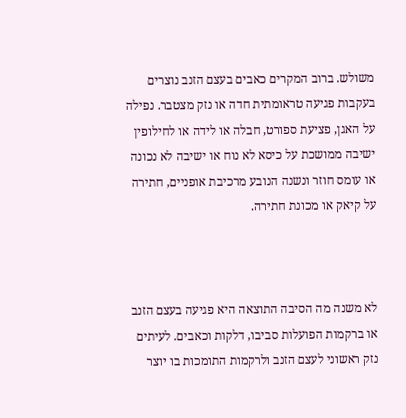משולש. ברוב המקרים כאבים בעצם הזנב נוצרים בעקבות פגיעה טראומתית חדה או נזק מצטבר. נפילה על האגן, פציעת ספורט, חבלה או לידה או לחילופין ישיבה ממושכת על כיסא לא נוח או ישיבה לא נכונה או עומס חוזר ונשנה הנובע מרכיבת אופניים, חתירה על קיאק או מכונת חתירה.



לא משנה מה הסיבה התוצאה היא פגיעה בעצם הזנב או ברקמות הפועלות סביבו, דלקות וכאבים. לעיתים נזק ראשוני לעצם הזנב ולרקמות התומכות בו יוצר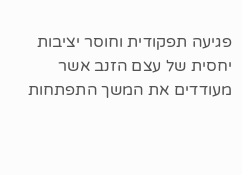פגיעה תפקודית וחוסר יציבות יחסית של עצם הזנב אשר מעודדים את המשך התפתחות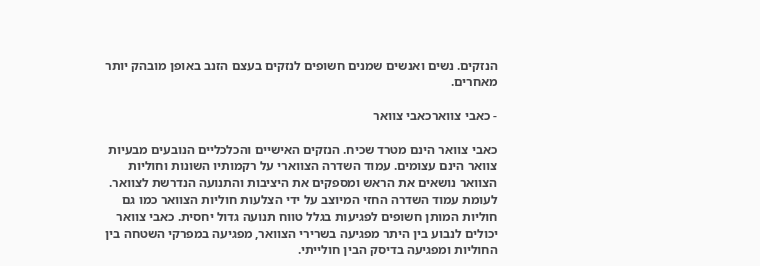הנזקים. נשים ואנשים שמנים חשופים לנזקים בעצם הזנב באופן מובהק יותר מאחרים.

- כאבי צווארכאבי צוואר

כאבי צוואר הינם מטרד שכיח. הנזקים האישיים והכלכליים הנובעים מבעיות צוואר הינם עצומים. עמוד השדרה הצווארי על רקמותיו השונות וחוליות הצוואר נושאים את הראש ומספקים את היציבות והתנועה הנדרשת לצוואר. לעומת עמוד השדרה החזי המיוצב על ידי הצלעות חוליות הצוואר כמו גם חוליות המותן חשופים לפגיעות בגלל טווח תנועה גדול יחסית. כאבי צוואר יכולים לנבוע בין היתר מפגיעה בשרירי הצוואר, מפגיעה במפרקי השטחה בין החוליות ומפגיעה בדיסק הבין חולייתי.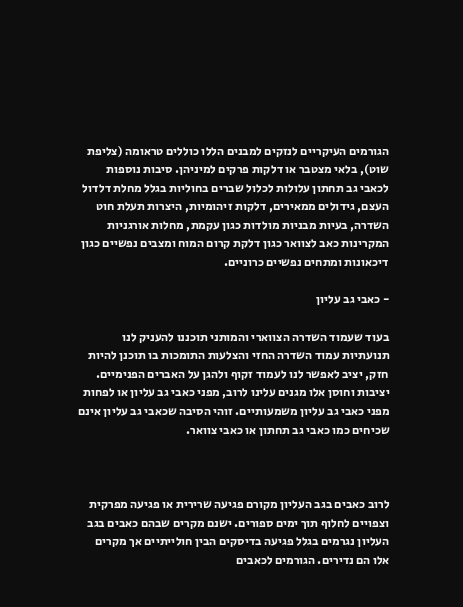הגורמים העיקריים לנזקים למבנים הללו כוללים טראומה (צליפת שוט), בלאי מצטבר או דלקות פרקים למיניהן. סיבות נוספות לכאבי גב תחתון עלולות לכלול שברים בחוליות בגלל מחלת דלדול העצם, גידולים ממאירים, דלקות זיהומיות, היצרות תעלת חוט השדרה, בעיות מבניות מולדות כגון עקמת, מחלות אורגניות המקרינות כאב לצוואר כגון דלקת קרום המוח ומצבים נפשיים כגון דיכאונות ומתחים נפשיים כרוניים.

- כאבי גב עליון

בעוד שעמוד השדרה הצווארי והמותני תוכננו להעניק לנו תנועתיות עמוד השדרה החזי והצלעות התומכות בו תוכנן להיות חזק, יציב לאפשר לנו לעמוד זקוף ולהגן על האברים הפנימיים. יציבות וחוסן אלו מגנים עלינו לרוב, מפני כאבי גב עליון או לפחות מפני כאבי גב עליון משמעותיים. זוהי הסיבה שכאבי גב עליון אינם שכיחים כמו כאבי גב תחתון או כאבי צוואר.



לרוב כאבים בגב העליון מקורם פגיעה שרירית או פגיעה מפרקית וצפויים לחלוף תוך ימים ספורים. ישנם מקרים שבהם כאבים בגב העליון נגרמים בגלל פגיעה בדיסקים הבין חולייתיים אך מקרים אלו הם נדירים. הגורמים לכאבים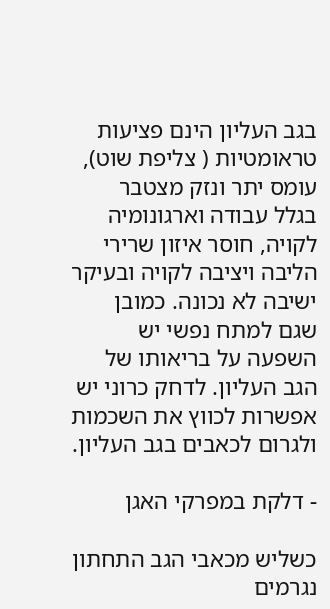בגב העליון הינם פציעות טראומטיות ( צליפת שוט), עומס יתר ונזק מצטבר בגלל עבודה וארגונומיה לקויה, חוסר איזון שרירי הליבה ויציבה לקויה ובעיקר ישיבה לא נכונה. כמובן שגם למתח נפשי יש השפעה על בריאותו של הגב העליון. לדחק כרוני יש אפשרות לכווץ את השכמות ולגרום לכאבים בגב העליון.

- דלקת במפרקי האגן

כשליש מכאבי הגב התחתון נגרמים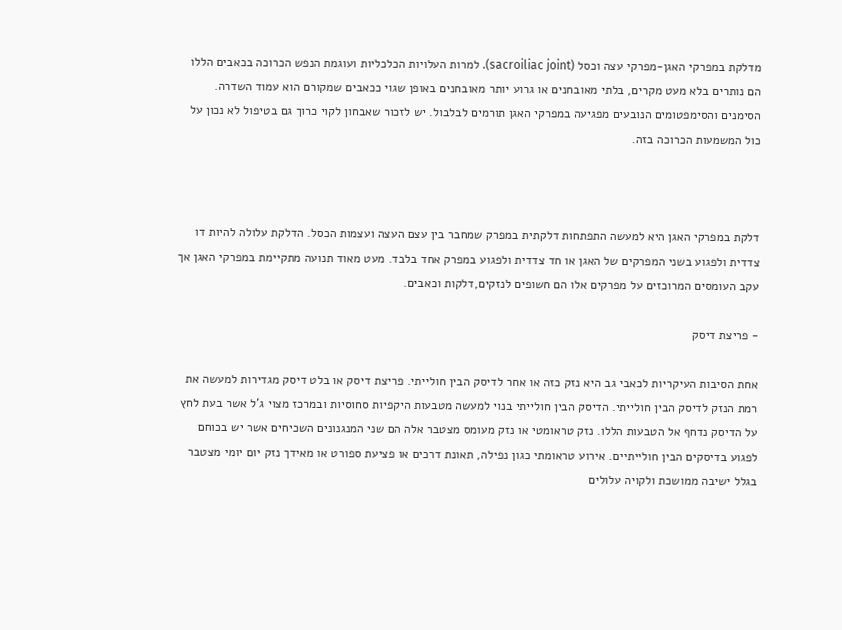מדלקת במפרקי האגן-מפרקי עצה וכסל (sacroiliac joint). למרות העלויות הכלכליות ועוגמת הנפש הכרוכה בכאבים הללו הם נותרים בלא מעט מקרים, בלתי מאובחנים או גרוע יותר מאובחנים באופן שגוי ככאבים שמקורם הוא עמוד השדרה. הסימנים והסימפטומים הנובעים מפגיעה במפרקי האגן תורמים לבלבול. יש לזכור שאבחון לקוי כרוך גם בטיפול לא נכון על כול המשמעות הכרוכה בזה.



דלקת במפרקי האגן היא למעשה התפתחות דלקתית במפרק שמחבר בין עצם העצה ועצמות הכסל. הדלקת עלולה להיות דו צדדית ולפגוע בשני המפרקים של האגן או חד צדדית ולפגוע במפרק אחד בלבד. מעט מאוד תנועה מתקיימת במפרקי האגן אך עקב העומסים המרוכזים על מפרקים אלו הם חשופים לנזקים,דלקות וכאבים.

- פריצת דיסק

אחת הסיבות העיקריות לכאבי גב היא נזק כזה או אחר לדיסק הבין חולייתי. פריצת דיסק או בלט דיסק מגדירות למעשה את רמת הנזק לדיסק הבין חולייתי. הדיסק הבין חולייתי בנוי למעשה מטבעות היקפיות סחוסיות ובמרכז מצוי ג'ל אשר בעת לחץ על הדיסק נדחף אל הטבעות הללו. נזק טראומטי או נזק מעומס מצטבר אלה הם שני המנגנונים השכיחים אשר יש בכוחם לפגוע בדיסקים הבין חולייתיים. אירוע טראומתי כגון נפילה, תאונת דרכים או פציעת ספורט או מאידך נזק יום יומי מצטבר בגלל ישיבה ממושכת ולקויה עלולים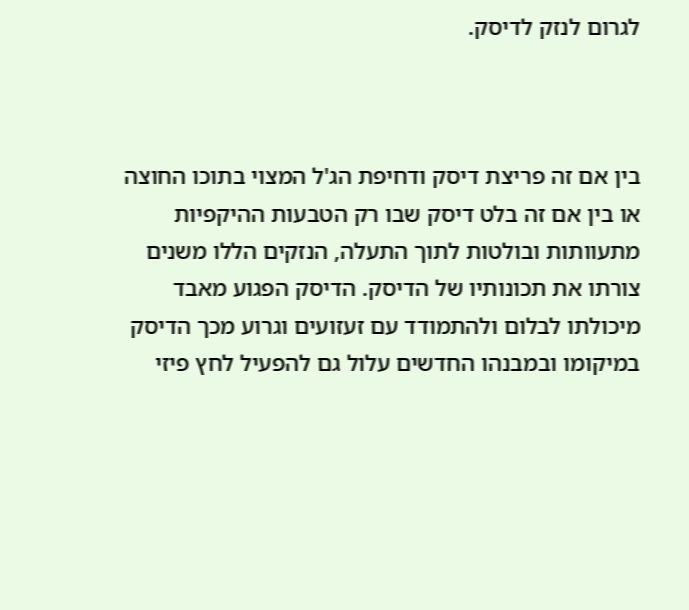לגרום לנזק לדיסק.



בין אם זה פריצת דיסק ודחיפת הג'ל המצוי בתוכו החוצה או בין אם זה בלט דיסק שבו רק הטבעות ההיקפיות מתעוותות ובולטות לתוך התעלה, הנזקים הללו משנים צורתו את תכונותיו של הדיסק. הדיסק הפגוע מאבד מיכולתו לבלום ולהתמודד עם זעזועים וגרוע מכך הדיסק במיקומו ובמבנהו החדשים עלול גם להפעיל לחץ פיזי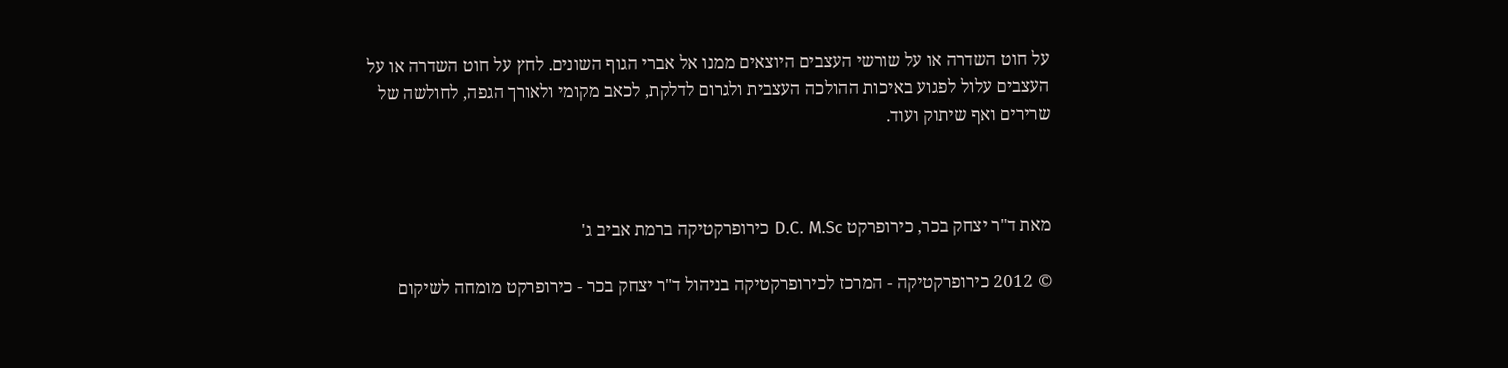על חוט השדרה או על שורשי העצבים היוצאים ממנו אל אברי הגוף השונים. לחץ על חוט השדרה או על העצבים עלול לפגוע באיכות ההולכה העצבית ולגרום לדלקת, לכאב מקומי ולאורך הגפה, לחולשה של שרירים ואף שיתוק ועוד.



מאת ד"ר יצחק בכר, כירופרקט D.C. M.Sc כירופרקטיקה ברמת אביב ג'

© 2012 כירופרקטיקה - המרכז לכירופרקטיקה בניהול ד"ר יצחק בכר - כירופרקט מומחה לשיקום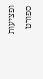ופציעות ספורט